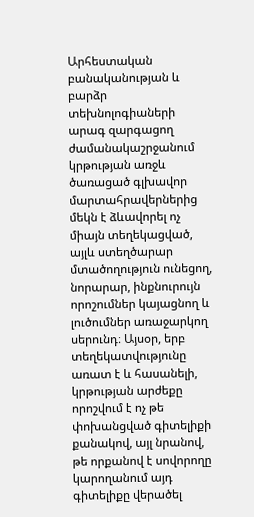Արհեստական բանականության և բարձր տեխնոլոգիաների արագ զարգացող ժամանակաշրջանում կրթության առջև ծառացած գլխավոր մարտահրավերներից մեկն է ձևավորել ոչ միայն տեղեկացված, այլև ստեղծարար մտածողություն ունեցող, նորարար, ինքնուրույն որոշումներ կայացնող և լուծումներ առաջարկող սերունդ։ Այսօր, երբ տեղեկատվությունը առատ է և հասանելի, կրթության արժեքը որոշվում է ոչ թե փոխանցված գիտելիքի քանակով, այլ նրանով, թե որքանով է սովորողը կարողանում այդ գիտելիքը վերածել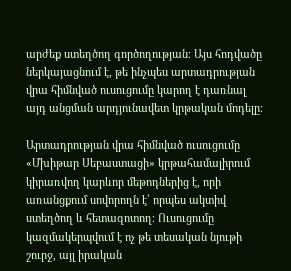արժեք ստեղծող գործողության։ Այս հոդվածը ներկայացնում է, թե ինչպես արտադրության վրա հիմնված ուսուցումը կարող է դառնալ այդ անցման արդյունավետ կրթական մոդելը։

Արտադրության վրա հիմնված ուսուցումը «Մխիթար Սեբաստացի» կրթահամալիրում կիրառվող կարևոր մեթոդներից է, որի առանցքում սովորողն է՝ որպես ակտիվ ստեղծող և հետազոտող։ Ուսուցումը կազմակերպվում է ոչ թե տեսական նյութի շուրջ, այլ իրական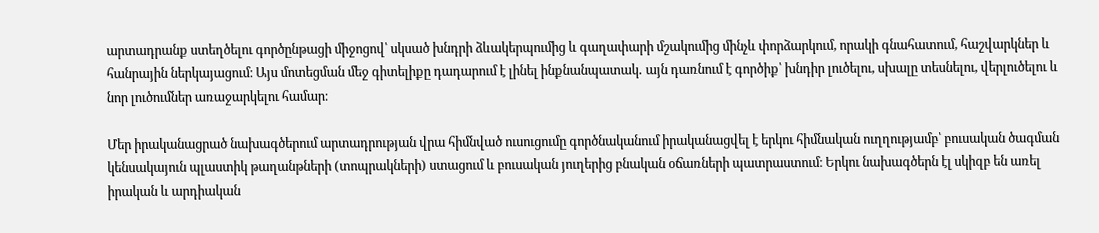արտադրանք ստեղծելու գործընթացի միջոցով՝ սկսած խնդրի ձևակերպումից և գաղափարի մշակումից մինչև փորձարկում, որակի գնահատում, հաշվարկներ և հանրային ներկայացում։ Այս մոտեցման մեջ գիտելիքը դադարում է լինել ինքնանպատակ․ այն դառնում է գործիք՝ խնդիր լուծելու, սխալը տեսնելու, վերլուծելու և նոր լուծումներ առաջարկելու համար։

Մեր իրականացրած նախագծերում արտադրության վրա հիմնված ուսուցումը գործնականում իրականացվել է երկու հիմնական ուղղությամբ՝ բուսական ծագման կենսակայուն պլաստիկ թաղանթների (տոպրակների) ստացում և բուսական յուղերից բնական օճառների պատրաստում։ Երկու նախագծերն էլ սկիզբ են առել իրական և արդիական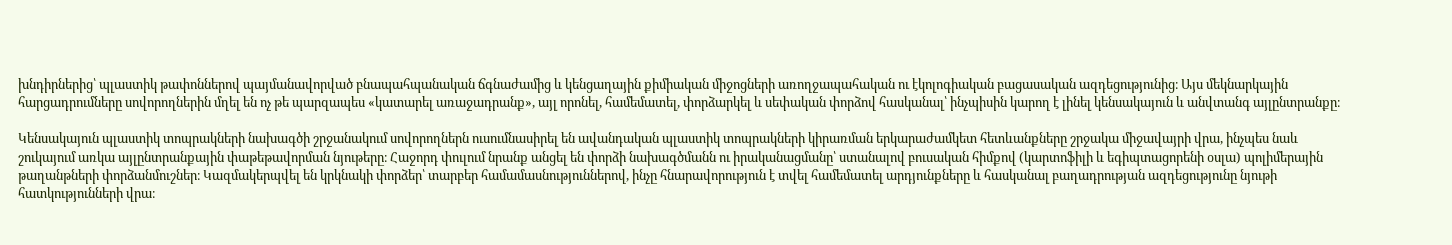խնդիրներից՝ պլաստիկ թափոններով պայմանավորված բնապահպանական ճգնաժամից և կենցաղային քիմիական միջոցների առողջապահական ու էկոլոգիական բացասական ազդեցությունից։ Այս մեկնարկային հարցադրումները սովորողներին մղել են ոչ թե պարզապես «կատարել առաջադրանք», այլ որոնել, համեմատել, փորձարկել և սեփական փորձով հասկանալ՝ ինչպիսին կարող է լինել կենսակայուն և անվտանգ այլընտրանքը։

Կենսակայուն պլաստիկ տոպրակների նախագծի շրջանակում սովորողներն ուսումնասիրել են ավանդական պլաստիկ տոպրակների կիրառման երկարաժամկետ հետևանքները շրջակա միջավայրի վրա, ինչպես նաև շուկայում առկա այլընտրանքային փաթեթավորման նյութերը։ Հաջորդ փուլում նրանք անցել են փորձի նախագծմանն ու իրականացմանը՝ ստանալով բուսական հիմքով (կարտոֆիլի և եգիպտացորենի օսլա) պոլիմերային թաղանթների փորձանմուշներ։ Կազմակերպվել են կրկնակի փորձեր՝ տարբեր համամասնություններով, ինչը հնարավորություն է տվել համեմատել արդյունքները և հասկանալ բաղադրության ազդեցությունը նյութի հատկությունների վրա։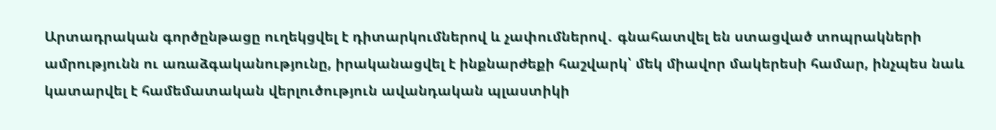Արտադրական գործընթացը ուղեկցվել է դիտարկումներով և չափումներով․ գնահատվել են ստացված տոպրակների ամրությունն ու առաձգականությունը, իրականացվել է ինքնարժեքի հաշվարկ՝ մեկ միավոր մակերեսի համար, ինչպես նաև կատարվել է համեմատական վերլուծություն ավանդական պլաստիկի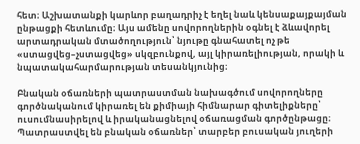հետ։ Աշխատանքի կարևոր բաղադրիչ է եղել նաև կենսաքայքայման ընթացքի հետևումը։ Այս ամենը սովորողներին օգնել է ձևավորել արտադրական մտածողություն՝ նյութը գնահատել ոչ թե «ստացվեց–չստացվեց» սկզբունքով, այլ կիրառելիության, որակի և նպատակահարմարության տեսանկյունից։

Բնական օճառների պատրաստման նախագծում սովորողները գործնականում կիրառել են քիմիայի հիմնարար գիտելիքները՝ ուսումնասիրելով և իրականացնելով օճառացման գործընթացը։ Պատրաստվել են բնական օճառներ՝ տարբեր բուսական յուղերի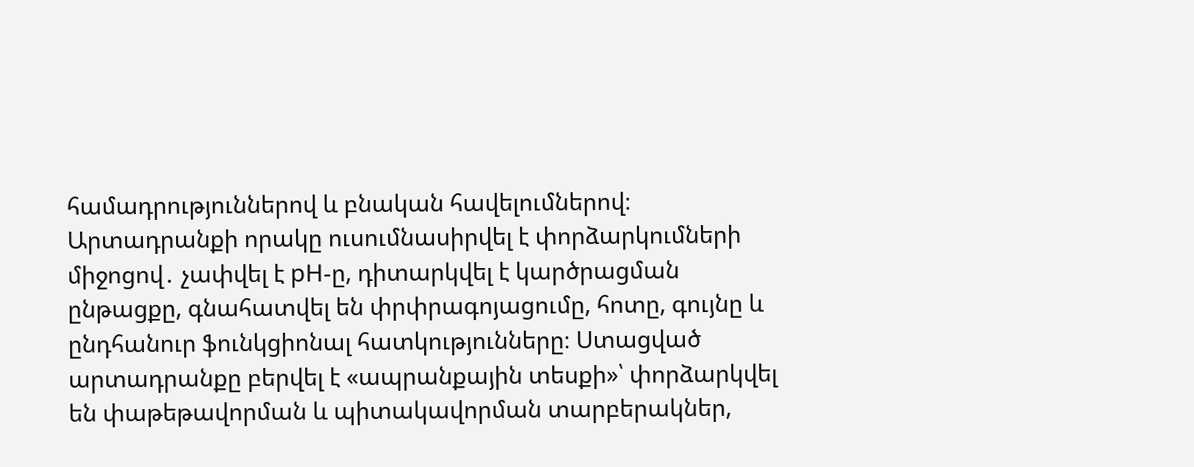համադրություններով և բնական հավելումներով։ Արտադրանքի որակը ուսումնասիրվել է փորձարկումների միջոցով․ չափվել է pH-ը, դիտարկվել է կարծրացման ընթացքը, գնահատվել են փրփրագոյացումը, հոտը, գույնը և ընդհանուր ֆունկցիոնալ հատկությունները։ Ստացված արտադրանքը բերվել է «ապրանքային տեսքի»՝ փորձարկվել են փաթեթավորման և պիտակավորման տարբերակներ,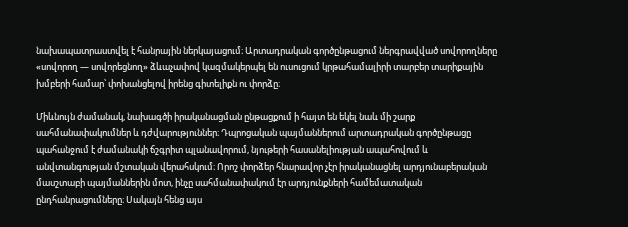նախապատրաստվել է հանրային ներկայացում։ Արտադրական գործընթացում ներգրավված սովորողները «սովորող — սովորեցնող» ձևաչափով կազմակերպել են ուսուցում կրթահամալիրի տարբեր տարիքային խմբերի համար՝ փոխանցելով իրենց գիտելիքն ու փորձը։

Միևնույն ժամանակ, նախագծի իրականացման ընթացքում ի հայտ են եկել նաև մի շարք սահմանափակումներ և դժվարություններ։ Դպրոցական պայմաններում արտադրական գործընթացը պահանջում է ժամանակի ճշգրիտ պլանավորում, նյութերի հասանելիության ապահովում և անվտանգության մշտական վերահսկում։ Որոշ փորձեր հնարավոր չէր իրականացնել արդյունաբերական մասշտաբի պայմաններին մոտ, ինչը սահմանափակում էր արդյունքների համեմատական ընդհանրացումները։ Սակայն հենց այս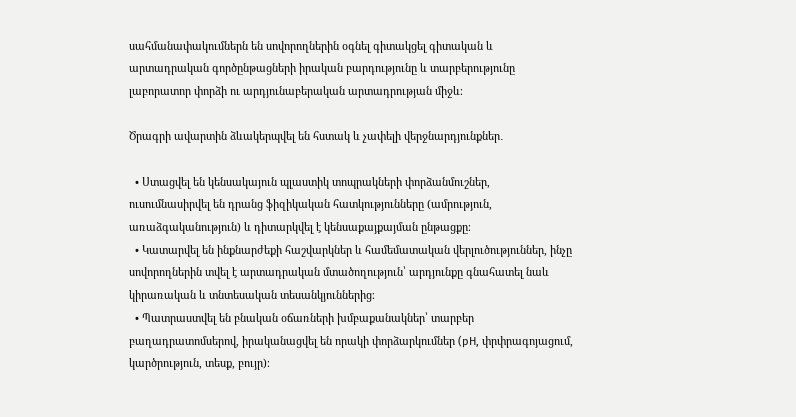սահմանափակումներն են սովորողներին օգնել գիտակցել գիտական և արտադրական գործընթացների իրական բարդությունը և տարբերությունը լաբորատոր փորձի ու արդյունաբերական արտադրության միջև։

Ծրագրի ավարտին ձևակերպվել են հստակ և չափելի վերջնարդյունքներ․

  • Ստացվել են կենսակայուն պլաստիկ տոպրակների փորձանմուշներ, ուսումնասիրվել են դրանց ֆիզիկական հատկությունները (ամրություն, առաձգականություն) և դիտարկվել է կենսաքայքայման ընթացքը։
  • Կատարվել են ինքնարժեքի հաշվարկներ և համեմատական վերլուծություններ, ինչը սովորողներին տվել է արտադրական մտածողություն՝ արդյունքը գնահատել նաև կիրառական և տնտեսական տեսանկյուններից։
  • Պատրաստվել են բնական օճառների խմբաքանակներ՝ տարբեր բաղադրատոմսերով, իրականացվել են որակի փորձարկումներ (pH, փրփրագոյացում, կարծրություն, տեսք, բույր)։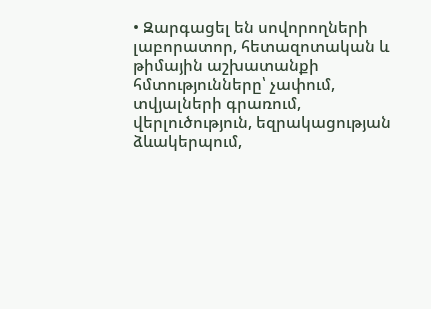• Զարգացել են սովորողների լաբորատոր, հետազոտական և թիմային աշխատանքի հմտությունները՝ չափում, տվյալների գրառում, վերլուծություն, եզրակացության ձևակերպում,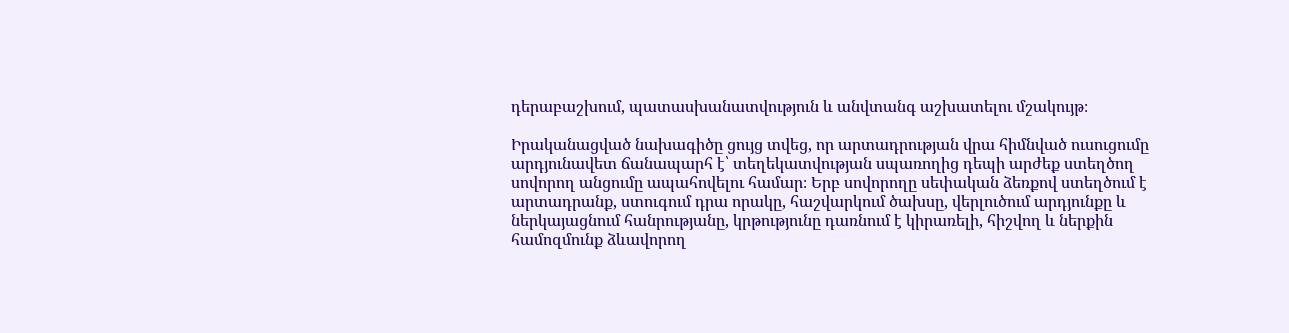դերաբաշխում, պատասխանատվություն և անվտանգ աշխատելու մշակույթ։

Իրականացված նախագիծը ցույց տվեց, որ արտադրության վրա հիմնված ուսուցումը արդյունավետ ճանապարհ է՝ տեղեկատվության սպառողից դեպի արժեք ստեղծող սովորող անցումը ապահովելու համար։ Երբ սովորողը սեփական ձեռքով ստեղծում է արտադրանք, ստուգում դրա որակը, հաշվարկում ծախսը, վերլուծում արդյունքը և ներկայացնում հանրությանը, կրթությունը դառնում է կիրառելի, հիշվող և ներքին համոզմունք ձևավորող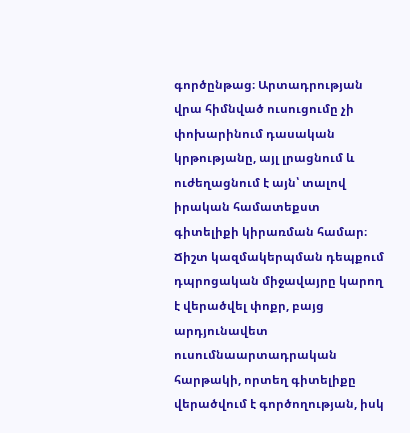գործընթաց։ Արտադրության վրա հիմնված ուսուցումը չի փոխարինում դասական կրթությանը, այլ լրացնում և ուժեղացնում է այն՝ տալով իրական համատեքստ գիտելիքի կիրառման համար։ Ճիշտ կազմակերպման դեպքում դպրոցական միջավայրը կարող է վերածվել փոքր, բայց արդյունավետ ուսումնաարտադրական հարթակի, որտեղ գիտելիքը վերածվում է գործողության, իսկ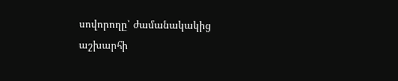սովորողը՝ ժամանակակից աշխարհի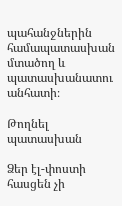պահանջներին համապատասխան մտածող և պատասխանատու անհատի։

Թողնել պատասխան

Ձեր էլ-փոստի հասցեն չի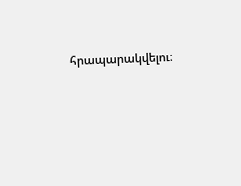հրապարակվելու։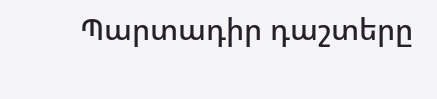Պարտադիր դաշտերը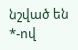նշված են *-ով